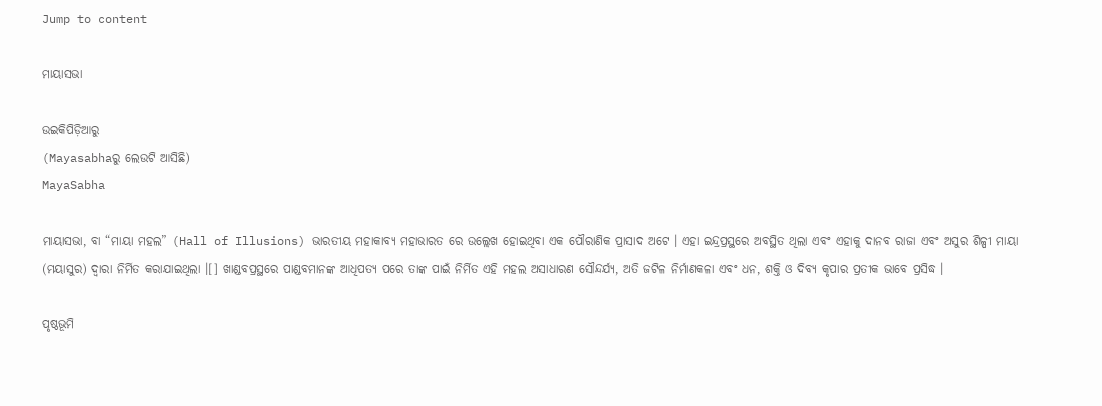Jump to content

ମାୟାସଭା

ଉଇକିପିଡ଼ିଆ‌ରୁ
(Mayasabhaରୁ ଲେଉଟି ଆସିଛି)
MayaSabha

ମାୟାସଭା, ବା “ମାୟା ମହଲ” (Hall of Illusions) ଭାରତୀୟ ମହାକାବ୍ୟ ମହାଭାରତ ରେ ଉଲ୍ଲେଖ ହୋଇଥିବା ଏକ ପୌରାଣିକ ପ୍ରାସାଦ ଅଟେ । ଏହା ଇନ୍ଦ୍ରପ୍ରସ୍ଥରେ ଅବସ୍ଥିତ ଥିଲା ଏବଂ ଏହାକୁ ଦାନବ ରାଜା ଏବଂ ଅସୁର ଶିଳ୍ପୀ ମାୟା (ମୟାସୁର) ଦ୍ୱାରା ନିର୍ମିତ କରାଯାଇଥିଲା ।[] ଖାଣ୍ଡବପ୍ରସ୍ଥରେ ପାଣ୍ଡବମାନଙ୍କ ଆଧିପତ୍ୟ ପରେ ତାଙ୍କ ପାଇଁ ନିର୍ମିତ ଏହି ମହଲ ଅସାଧାରଣ ସୌନ୍ଦର୍ଯ୍ୟ, ଅତି ଜଟିଳ ନିର୍ମାଣକଳା ଏବଂ ଧନ, ଶକ୍ତି ଓ ଦିବ୍ୟ କୃପାର ପ୍ରତୀକ ଭାବେ ପ୍ରସିଦ୍ଧ ।

ପୃଷ୍ଠଭୂମି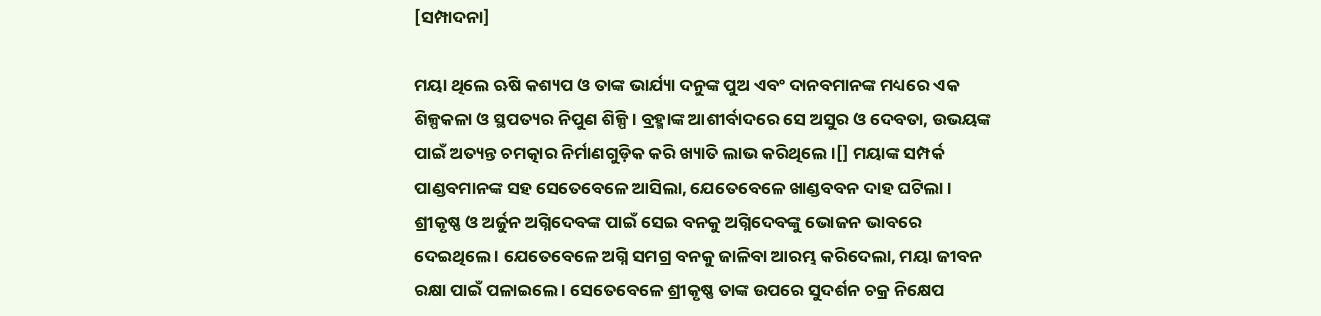[ସମ୍ପାଦନା]

ମୟା ଥିଲେ ଋଷି କଶ୍ୟପ ଓ ତାଙ୍କ ଭାର୍ଯ୍ୟା ଦନୁଙ୍କ ପୁଅ ଏବଂ ଦାନବମାନଙ୍କ ମଧ୍ୟରେ ଏକ ଶିଳ୍ପକଳା ଓ ସ୍ଥପତ୍ୟର ନିପୁଣ ଶିଳ୍ପି । ବ୍ରହ୍ମାଙ୍କ ଆଶୀର୍ବାଦରେ ସେ ଅସୁର ଓ ଦେବତା, ଉଭୟଙ୍କ ପାଇଁ ଅତ୍ୟନ୍ତ ଚମତ୍କାର ନିର୍ମାଣଗୁଡ଼ିକ କରି ଖ୍ୟାତି ଲାଭ କରିଥିଲେ ।[] ମୟାଙ୍କ ସମ୍ପର୍କ ପାଣ୍ଡବମାନଙ୍କ ସହ ସେତେବେଳେ ଆସିଲା, ଯେତେବେଳେ ଖାଣ୍ଡବବନ ଦାହ ଘଟିଲା । ଶ୍ରୀକୃଷ୍ଣ ଓ ଅର୍ଜୁନ ଅଗ୍ନିଦେବଙ୍କ ପାଇଁ ସେଇ ବନକୁ ଅଗ୍ନିଦେବଙ୍କୁ ଭୋଜନ ଭାବରେ ଦେଇଥିଲେ । ଯେତେବେଳେ ଅଗ୍ନି ସମଗ୍ର ବନକୁ ଜାଳିବା ଆରମ୍ଭ କରିଦେଲା, ମୟା ଜୀବନ ରକ୍ଷା ପାଇଁ ପଳାଇଲେ । ସେତେବେଳେ ଶ୍ରୀକୃଷ୍ଣ ତାଙ୍କ ଉପରେ ସୁଦର୍ଶନ ଚକ୍ର ନିକ୍ଷେପ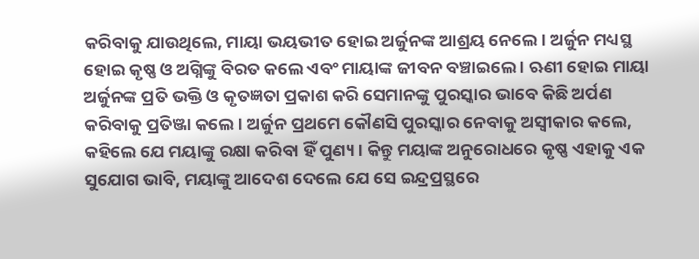କରିବାକୁ ଯାଉଥିଲେ, ମାୟା ଭୟଭୀତ ହୋଇ ଅର୍ଜୁନଙ୍କ ଆଶ୍ରୟ ନେଲେ । ଅର୍ଜୁନ ମଧ୍ୟସ୍ଥ ହୋଇ କୃଷ୍ଣ ଓ ଅଗ୍ନିଙ୍କୁ ବିରତ କଲେ ଏବଂ ମାୟାଙ୍କ ଜୀବନ ବଞ୍ଚାଇଲେ । ଋଣୀ ହୋଇ ମାୟା ଅର୍ଜୁନଙ୍କ ପ୍ରତି ଭକ୍ତି ଓ କୃତଜ୍ଞତା ପ୍ରକାଶ କରି ସେମାନଙ୍କୁ ପୁରସ୍କାର ଭାବେ କିଛି ଅର୍ପଣ କରିବାକୁ ପ୍ରତିଞ୍ଜା କଲେ । ଅର୍ଜୁନ ପ୍ରଥମେ କୌଣସି ପୁରସ୍କାର ନେବାକୁ ଅସ୍ୱୀକାର କଲେ, କହିଲେ ଯେ ମୟାଙ୍କୁ ରକ୍ଷା କରିବା ହିଁ ପୁଣ୍ୟ । କିନ୍ତୁ ମୟାଙ୍କ ଅନୁରୋଧରେ କୃଷ୍ଣ ଏହାକୁ ଏକ ସୁଯୋଗ ଭାବି, ମୟାଙ୍କୁ ଆଦେଶ ଦେଲେ ଯେ ସେ ଇନ୍ଦ୍ରପ୍ରସ୍ଥରେ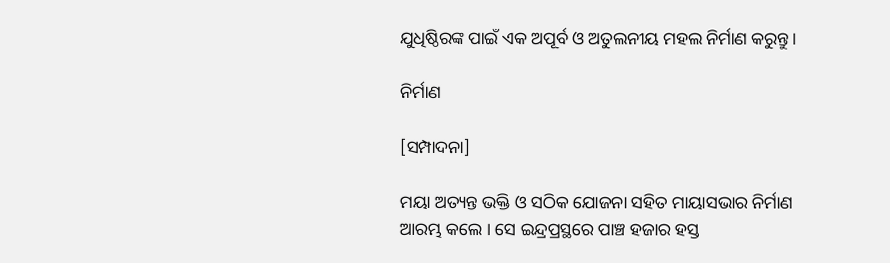ଯୁଧିଷ୍ଠିରଙ୍କ ପାଇଁ ଏକ ଅପୂର୍ବ ଓ ଅତୁଲନୀୟ ମହଲ ନିର୍ମାଣ କରୁନ୍ତୁ ।

ନିର୍ମାଣ

[ସମ୍ପାଦନା]

ମୟା ଅତ୍ୟନ୍ତ ଭକ୍ତି ଓ ସଠିକ ଯୋଜନା ସହିତ ମାୟାସଭାର ନିର୍ମାଣ ଆରମ୍ଭ କଲେ । ସେ ଇନ୍ଦ୍ରପ୍ରସ୍ଥରେ ପାଞ୍ଚ ହଜାର ହସ୍ତ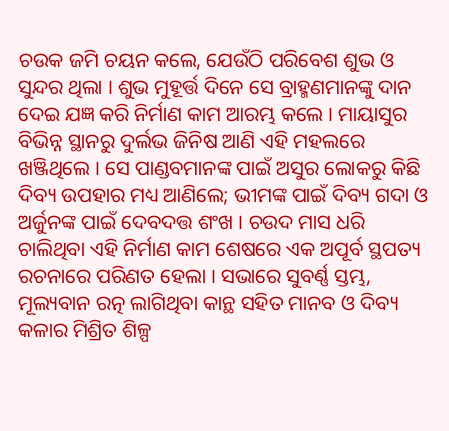ଚଉକ ଜମି ଚୟନ କଲେ, ଯେଉଁଠି ପରିବେଶ ଶୁଭ ଓ ସୁନ୍ଦର ଥିଲା । ଶୁଭ ମୁହୂର୍ତ୍ତ ଦିନେ ସେ ବ୍ରାହ୍ମଣମାନଙ୍କୁ ଦାନ ଦେଇ ଯଜ୍ଞ କରି ନିର୍ମାଣ କାମ ଆରମ୍ଭ କଲେ । ମାୟାସୁର ବିଭିନ୍ନ ସ୍ଥାନରୁ ଦୁର୍ଲଭ ଜିନିଷ ଆଣି ଏହି ମହଲରେ ଖଞ୍ଜିଥିଲେ । ସେ ପାଣ୍ଡବମାନଙ୍କ ପାଇଁ ଅସୁର ଲୋକରୁ କିଛି ଦିବ୍ୟ ଉପହାର ମଧ୍ୟ ଆଣିଲେ; ଭୀମଙ୍କ ପାଇଁ ଦିବ୍ୟ ଗଦା ଓ ଅର୍ଜୁନଙ୍କ ପାଇଁ ଦେବଦତ୍ତ ଶଂଖ । ଚଉଦ ମାସ ଧରି ଚାଲିଥିବା ଏହି ନିର୍ମାଣ କାମ ଶେଷରେ ଏକ ଅପୂର୍ବ ସ୍ଥପତ୍ୟ ରଚନାରେ ପରିଣତ ହେଲା । ସଭାରେ ସୁବର୍ଣ୍ଣ ସ୍ତମ୍ଭ, ମୂଲ୍ୟବାନ ରତ୍ନ ଲାଗିଥିବା କାନ୍ଥ ସହିତ ମାନବ ଓ ଦିବ୍ୟ କଳାର ମିଶ୍ରିତ ଶିଳ୍ପ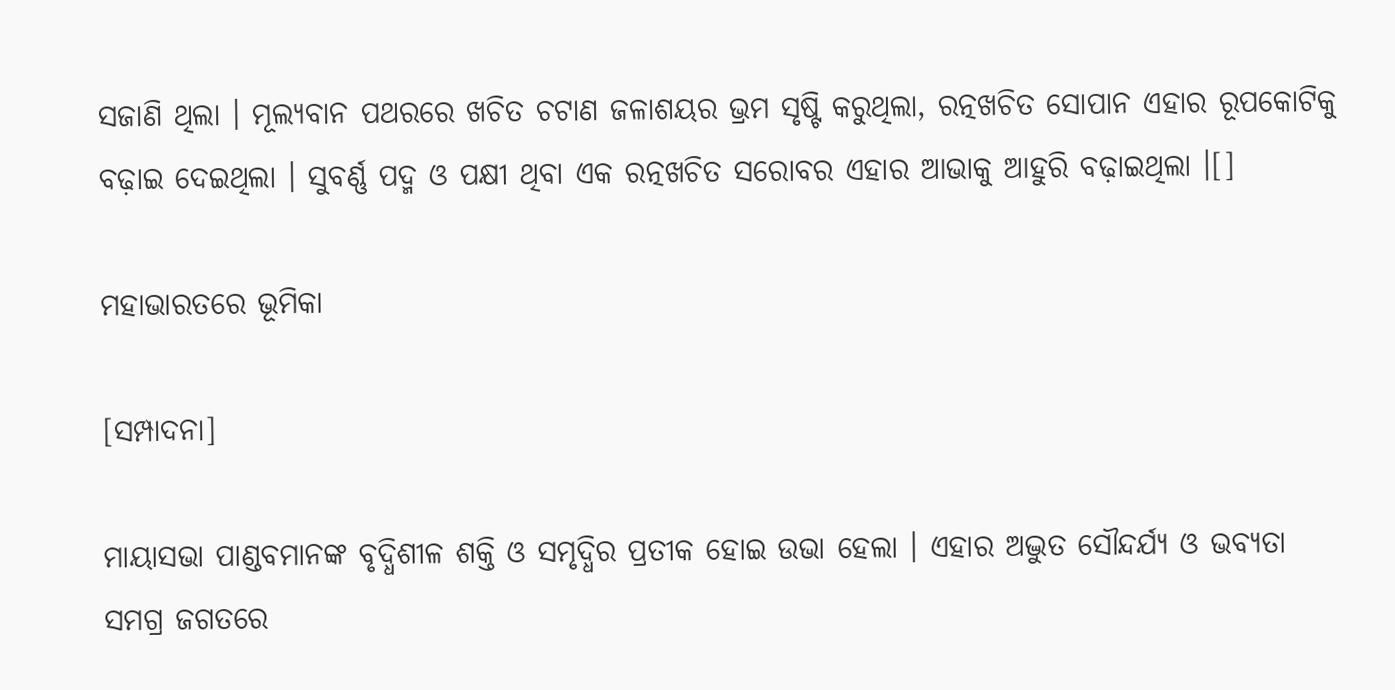ସଜାଣି ଥିଲା । ମୂଲ୍ୟବାନ ପଥରରେ ଖଚିତ ଚଟାଣ ଜଳାଶୟର ଭ୍ରମ ସୃଷ୍ଟି କରୁଥିଲା, ରତ୍ନଖଚିତ ସୋପାନ ଏହାର ରୂପକୋଟିକୁ ବଢ଼ାଇ ଦେଇଥିଲା । ସୁବର୍ଣ୍ଣ ପଦ୍ମ ଓ ପକ୍ଷୀ ଥିବା ଏକ ରତ୍ନଖଚିତ ସରୋବର ଏହାର ଆଭାକୁ ଆହୁରି ବଢ଼ାଇଥିଲା ।[]

ମହାଭାରତରେ ଭୂମିକା

[ସମ୍ପାଦନା]

ମାୟାସଭା ପାଣ୍ଡବମାନଙ୍କ ବୃଦ୍ଧିଶୀଳ ଶକ୍ତି ଓ ସମୃଦ୍ଧିର ପ୍ରତୀକ ହୋଇ ଉଭା ହେଲା । ଏହାର ଅଦ୍ଭୁତ ସୌନ୍ଦର୍ଯ୍ୟ ଓ ଭବ୍ୟତା ସମଗ୍ର ଜଗତରେ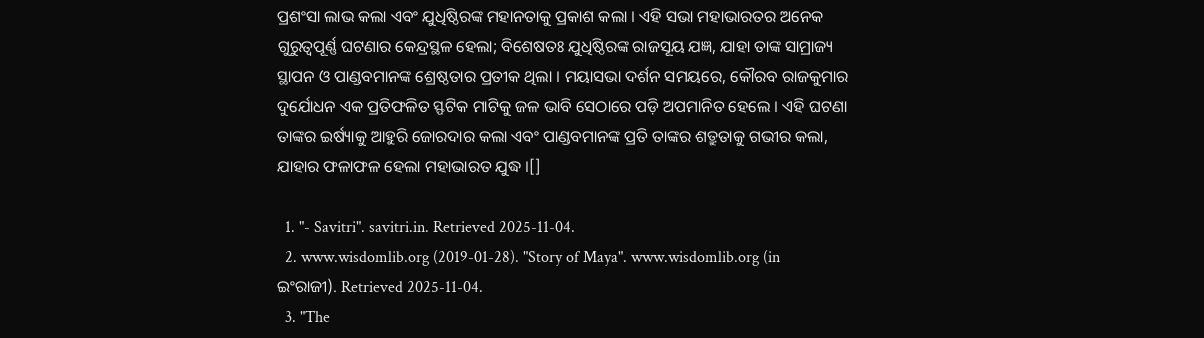ପ୍ରଶଂସା ଲାଭ କଲା ଏବଂ ଯୁଧିଷ୍ଠିରଙ୍କ ମହାନତାକୁ ପ୍ରକାଶ କଲା । ଏହି ସଭା ମହାଭାରତର ଅନେକ ଗୁରୁତ୍ୱପୂର୍ଣ୍ଣ ଘଟଣାର କେନ୍ଦ୍ରସ୍ଥଳ ହେଲା; ବିଶେଷତଃ ଯୁଧିଷ୍ଠିରଙ୍କ ରାଜସୂୟ ଯଜ୍ଞ, ଯାହା ତାଙ୍କ ସାମ୍ରାଜ୍ୟ ସ୍ଥାପନ ଓ ପାଣ୍ଡବମାନଙ୍କ ଶ୍ରେଷ୍ଠତାର ପ୍ରତୀକ ଥିଲା । ମୟାସଭା ଦର୍ଶନ ସମୟରେ, କୌରବ ରାଜକୁମାର ଦୁର୍ଯୋଧନ ଏକ ପ୍ରତିଫଳିତ ସ୍ଫଟିକ ମାଟିକୁ ଜଳ ଭାବି ସେଠାରେ ପଡ଼ି ଅପମାନିତ ହେଲେ । ଏହି ଘଟଣା ତାଙ୍କର ଇର୍ଷ୍ୟାକୁ ଆହୁରି ଜୋରଦାର କଲା ଏବଂ ପାଣ୍ଡବମାନଙ୍କ ପ୍ରତି ତାଙ୍କର ଶତ୍ରୁତାକୁ ଗଭୀର କଲା, ଯାହାର ଫଳାଫଳ ହେଲା ମହାଭାରତ ଯୁଦ୍ଧ ।[]

  1. "- Savitri". savitri.in. Retrieved 2025-11-04.
  2. www.wisdomlib.org (2019-01-28). "Story of Maya". www.wisdomlib.org (in ଇଂରାଜୀ). Retrieved 2025-11-04.
  3. "The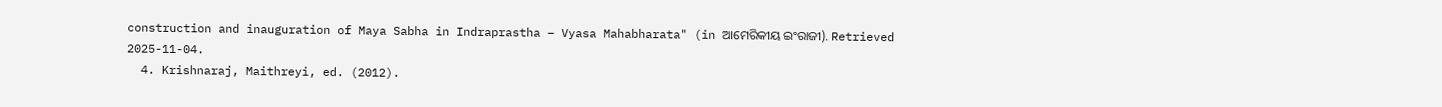construction and inauguration of Maya Sabha in Indraprastha – Vyasa Mahabharata" (in ଆମେରିକୀୟ ଇଂରାଜୀ). Retrieved 2025-11-04.
  4. Krishnaraj, Maithreyi, ed. (2012).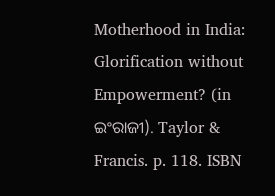Motherhood in India: Glorification without Empowerment? (in ଇଂରାଜୀ). Taylor & Francis. p. 118. ISBN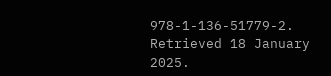978-1-136-51779-2. Retrieved 18 January 2025.